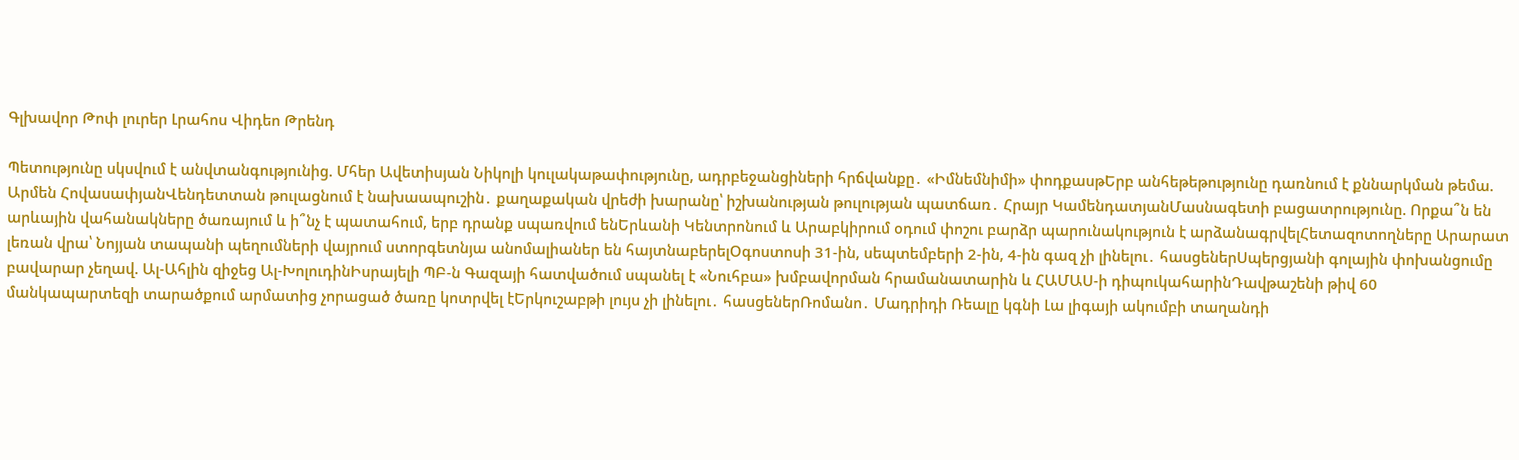Գլխավոր Թոփ լուրեր Լրահոս Վիդեո Թրենդ

Պետությունը սկսվում է անվտանգությունից. Մհեր Ավետիսյան Նիկոլի կուլակաթափությունը, ադրբեջանցիների հրճվանքը․ «Իմնեմնիմի» փոդքասթԵրբ անհեթեթությունը դառնում է քննարկման թեմա. Արմեն ՀովասափյանՎենդետտան թուլացնում է նախաապուշին․ քաղաքական վրեժի խարանը՝ իշխանության թուլության պատճառ․ Հրայր ԿամենդատյանՄասնագետի բացատրությունը. Որքա՞ն են արևային վահանակները ծառայում և ի՞նչ է պատահում, երբ դրանք սպառվում ենԵրևանի Կենտրոնում և Արաբկիրում օդում փոշու բարձր պարունակություն է արձանագրվելՀետազոտողները Արարատ լեռան վրա՝ Նոյյան տապանի պեղումների վայրում ստորգետնյա անոմալիաներ են հայտնաբերելՕգոստոսի 31-ին, սեպտեմբերի 2-ին, 4-ին գազ չի լինելու․ հասցեներՍպերցյանի գոլային փոխանցումը բավարար չեղավ. Ալ-Ահլին զիջեց Ալ-ԽոլուդինԻսրայելի ՊԲ-ն Գազայի հատվածում սպանել է «Նուհբա» խմբավորման հրամանատարին և ՀԱՄԱՍ-ի դիպուկահարինԴավթաշենի թիվ 60 մանկապարտեզի տարածքում արմատից չորացած ծառը կոտրվել էԵրկուշաբթի լույս չի լինելու․ հասցեներՌոմանո․ Մադրիդի Ռեալը կգնի Լա լիգայի ակումբի տաղանդի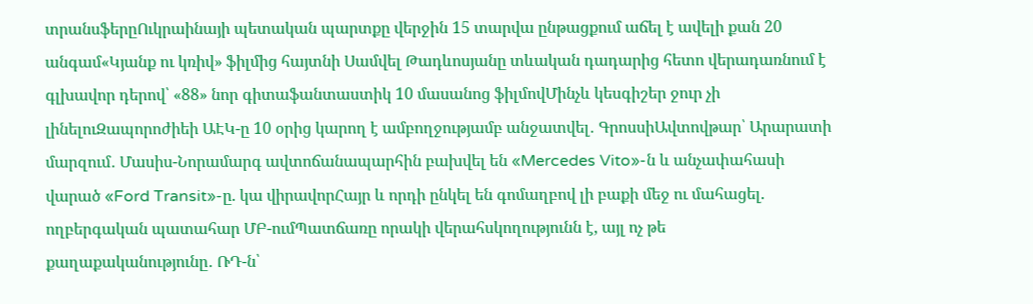տրանսֆերըՈւկրաինայի պետական պարտքը վերջին 15 տարվա ընթացքում աճել է ավելի քան 20 անգամ«Կյանք ու կռիվ» ֆիլմից հայտնի Սամվել Թադևոսյանը տևական դադարից հետո վերադառնում է գլխավոր դերով՝ «88» նոր գիտաֆանտաստիկ 10 մասանոց ֆիլմովՄինչև կեսգիշեր ջուր չի լինելուԶապորոժիեի ԱԷԿ-ը 10 օրից կարող է ամբողջությամբ անջատվել․ ԳրոսսիԱվտովթար՝ Արարատի մարզում․ Մասիս-Նորամարգ ավտոճանապարհին բախվել են «Mercedes Vito»-ն և անչափահասի վարած «Ford Transit»-ը. կա վիրավորՀայր և որդի ընկել են գոմաղբով լի բաքի մեջ ու մահացել. ողբերգական պատահար ՄԲ-ումՊատճառը որակի վերահսկողությունն է, այլ ոչ թե քաղաքականությունը․ ՌԴ-ն՝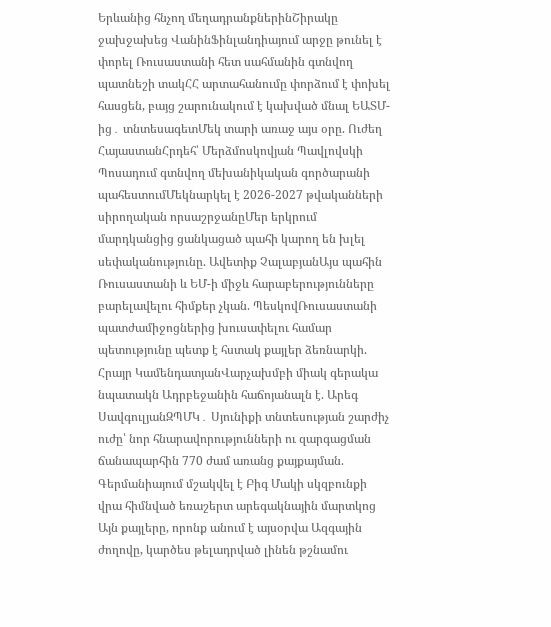Երևանից հնչող մեղադրանքներինՇիրակը ջախջախեց ՎանինՖինլանդիայում արջը թունել է փորել Ռուսաստանի հետ սահմանին գտնվող պատնեշի տակՀՀ արտահանումը փորձում է փոխել հասցեն, բայց շարունակում է կախված մնալ ԵԱՏՄ-ից․ տնտեսագետՄեկ տարի առաջ այս օրը. Ուժեղ ՀայաստանՀրդեհ՝ Մերձմոսկովյան Պավլովսկի Պոսադում գտնվող մեխանիկական գործարանի պահեստումՄեկնարկել է 2026-2027 թվականների սիրողական որսաշրջանըՄեր երկրում մարդկանցից ցանկացած պահի կարող են խլել սեփականությունը. Ավետիք ՉալաբյանԱյս պահին Ռուսաստանի և ԵՄ-ի միջև հարաբերությունները բարելավելու հիմքեր չկան. ՊեսկովՌուսաստանի պատժամիջոցներից խուսափելու համար պետությունը պետք է հստակ քայլեր ձեռնարկի. Հրայր ԿամենդատյանՎարչախմբի միակ գերակա նպատակն Ադրբեջանին հաճոյանալն է. Արեգ ՍավգուլյանԶՊՄԿ․ Սյունիքի տնտեսության շարժիչ ուժը՝ նոր հնարավորությունների ու զարգացման ճանապարհին 770 ժամ առանց քայքայման. Գերմանիայում մշակվել է Բիգ Մակի սկզբունքի վրա հիմնված եռաշերտ արեգակնային մարտկոց Այն քայլերը, որոնք անում է այսօրվա Ազգային ժողովը, կարծես թելադրված լինեն թշնամու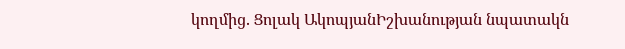կողմից. Ցոլակ ԱկոպյանԻշխանության նպատակն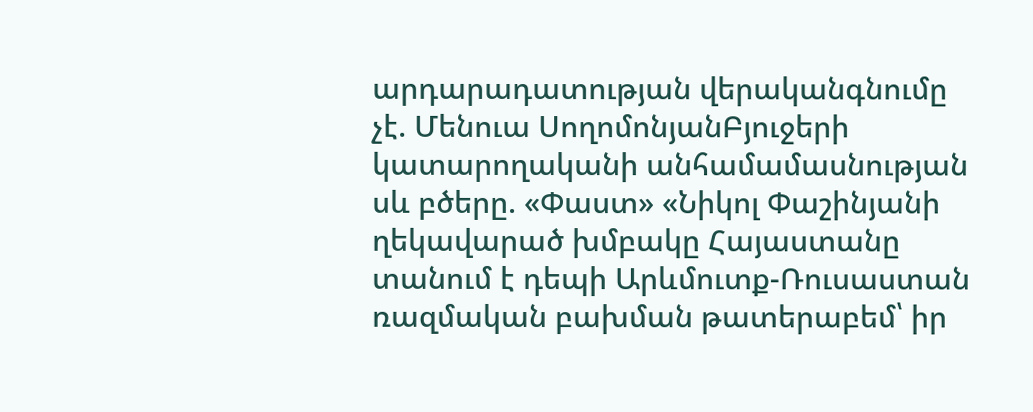արդարադատության վերականգնումը չէ. Մենուա ՍողոմոնյանԲյուջերի կատարողականի անհամամասնության սև բծերը. «Փաստ» «Նիկոլ Փաշինյանի ղեկավարած խմբակը Հայաստանը տանում է դեպի Արևմուտք-Ռուսաստան ռազմական բախման թատերաբեմ՝ իր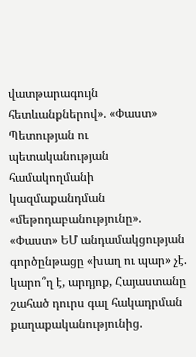վատթարագույն հետևանքներով». «Փաստ» Պետության ու պետականության համակողմանի կազմաքանդման «մեթոդաբանությունը». «Փաստ» ԵՄ անդամակցության գործընթացը «խաղ ու պար» չէ. կարո՞ղ է, արդյոք, Հայաստանը շահած դուրս գալ հակադրման քաղաքականությունից.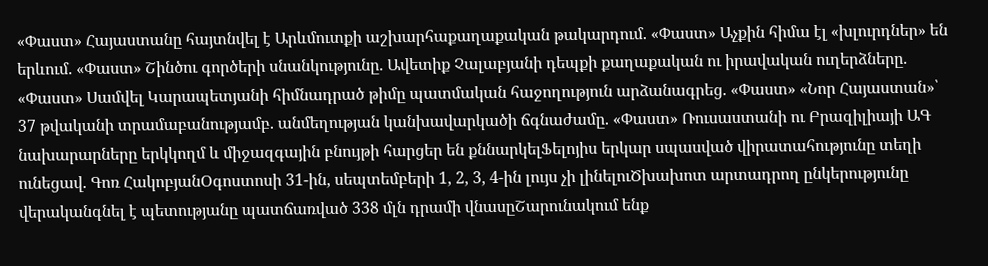«Փաստ» Հայաստանը հայտնվել է Արևմուտքի աշխարհաքաղաքական թակարդում. «Փաստ» Աչքին հիմա էլ «խլուրդներ» են երևում. «Փաստ» Շինծու գործերի սնանկությունը. Ավետիք Չալաբյանի դեպքի քաղաքական ու իրավական ուղերձները. «Փաստ» Սամվել Կարապետյանի հիմնադրած թիմը պատմական հաջողություն արձանագրեց. «Փաստ» «Նոր Հայաստան»՝ 37 թվականի տրամաբանությամբ. անմեղության կանխավարկածի ճգնաժամը. «Փաստ» Ռուսաստանի ու Բրազիլիայի ԱԳ նախարարները երկկողմ և միջազգային բնույթի հարցեր են քննարկելՖելոյիս երկար սպասված վիրատահությունը տեղի ունեցավ. Գոռ ՀակոբյանՕգոստոսի 31-ին, սեպտեմբերի 1, 2, 3, 4-ին լույս չի լինելուԾխախոտ արտադրող ընկերությունը վերականգնել է պետությանը պատճառված 338 մլն դրամի վնասըՇարունակում ենք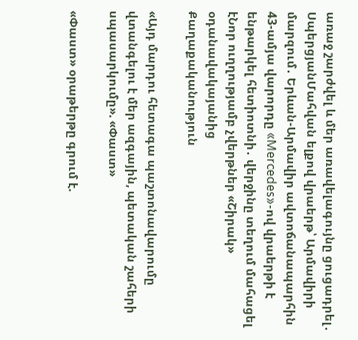առաջ շարժվել և մեր առավելագույնը ցուցադրել․ ՍպերցյանՄահվան ելքով վրաերթ՝ Արմավիրի մարզում․ Երևան-Արմավիր ավտոճանապարհին 43-ամյա վարորդը «Mercedes»-ով վրաերթի է ենթարկել հետիոտնի․ վերջինը տեղում մահացել էՆոր ուղղությամբ չվերթներ «Շիրակ» օդանավակայանից
Քաղաքականություն

«Այդ մարդու հետագա պաշտոնավարումը վտանգելու է մեր ազգային, պետական շահերի սպասարկումը». «Փաստ»

«Փաստ» օրաթերթը գրում է.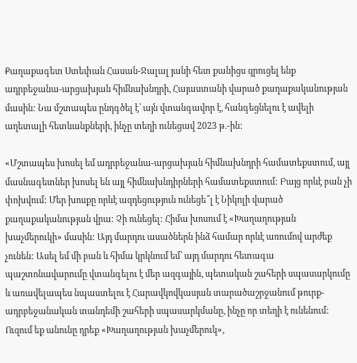Քաղաքագետ Ստեփան Հասան-Ջալալ յանի հետ քանիցս զրուցել ենք ադրբեջանա-արցախյան հիմնախնդրի, Հայաստանի վարած քաղաքականության մասին: Նա մշտապես ընդգծել է՝ այն վտանգավոր է, հանգեցնելու է ավելի աղետալի հետևանքների, ինչը տեղի ունեցավ 2023 թ.-ին:

«Մշտապես խոսել եմ ադրբեջանա-արցախյան հիմնախնդրի համատեքստում, այլ մասնագետներ խոսել են այլ հիմնախնդիրների համատեքստում: Բայց որևէ բան չի փոխվում: Մեր խոսքը որևէ ազդեցություն ունեցե՞լ է Նիկոլի վարած քաղաքականության վրա: Չի ունեցել: Հիմա խոսում է «Խաղաղության խաչմերուկի» մասին: Այդ մարդու ասածներն ինձ համար որևէ առումով արժեք չունեն: Ասել եմ մի բան և հիմա կրկնում եմ՝ այդ մարդու հետագա պաշտոնավարումը վտանգելու է մեր ազգային, պետական շահերի սպասարկումը և առավելապես նպաստելու է Հարավկովկասյան տարածաշրջանում թուրք-ադրբեջանական տանդեմի շահերի սպասարկմանը, ինչը որ տեղի է ունենում: Ուզում եք անունը դրեք «Խաղաղության խաչմերուկ»,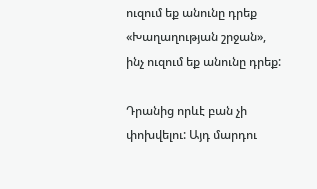ուզում եք անունը դրեք «Խաղաղության շրջան», ինչ ուզում եք անունը դրեք:

Դրանից որևէ բան չի փոխվելու: Այդ մարդու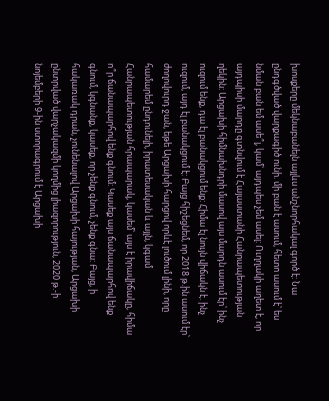խոսքերը մեկնաբանելն այլևս անշնորհակալ գործ է: Նա ընդգծված վարքագիծ ունի. մի բան է ասում, հետո ասում է՝ ես նման բան եմ ասե՞լ, կամ՝ այդպես չեմ ասել: Ուղղակի աղետ է, որ այդպիսի մարդը գտնվում է Հայաստանի Հանրապետության ղեկին: Արցախի հիմնախնդրի մասով այս մարդն ասում էր՝ ինչ ուզում ենք, դա էլ բանակցում ենք: Հիմա էլ նույն վիճակն է. ինչ ուզում, այդ էլ բանակցում է: Բայց հիշեցնեմ, որ 2018 թ.ին ասում էր՝ ժողովուրդ ջան, եթե Արցախի հարցով որևէ լուծում լինի, որը համարեմ ընդունելի, իրատեսական և այլն, կգամ Հանրապետության հրապարակ, կասեմ՝ այս է իրավիճակը, հիմա ո՞ր ճանապարհով ենք գնում: Կասեք այս ճանապարհով ենք գնում, կգնանք, կասեք, որ չենք գնում, չենք գնա: Բայց, ի հակառակ դրան, չունենալով Արցախի հայության, Արցախի ընտրված վարչակազմի կողմից լիազորություն, 2020 թ.-ի նոյեմբերի 9-ին ստորագրում է Արցախի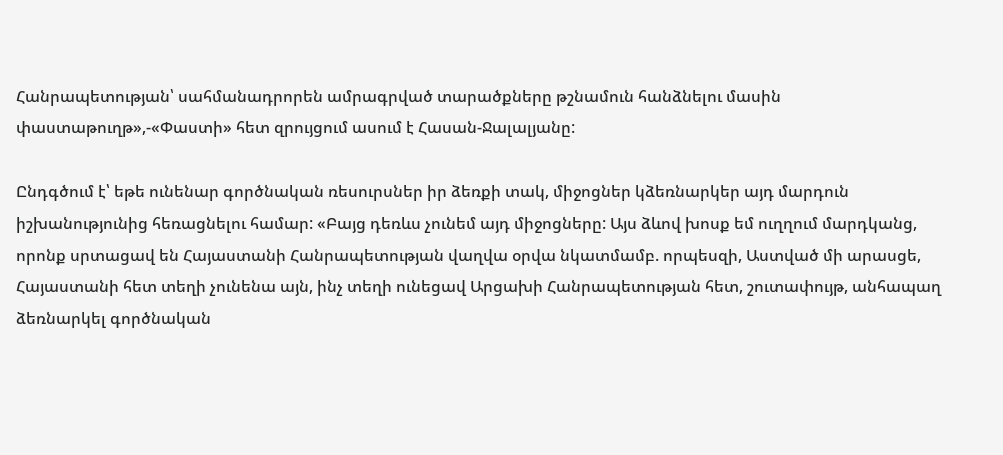Հանրապետության՝ սահմանադրորեն ամրագրված տարածքները թշնամուն հանձնելու մասին փաստաթուղթ»,-«Փաստի» հետ զրույցում ասում է Հասան-Ջալալյանը:

Ընդգծում է՝ եթե ունենար գործնական ռեսուրսներ իր ձեռքի տակ, միջոցներ կձեռնարկեր այդ մարդուն իշխանությունից հեռացնելու համար: «Բայց դեռևս չունեմ այդ միջոցները: Այս ձևով խոսք եմ ուղղում մարդկանց, որոնք սրտացավ են Հայաստանի Հանրապետության վաղվա օրվա նկատմամբ. որպեսզի, Աստված մի արասցե, Հայաստանի հետ տեղի չունենա այն, ինչ տեղի ունեցավ Արցախի Հանրապետության հետ, շուտափույթ, անհապաղ ձեռնարկել գործնական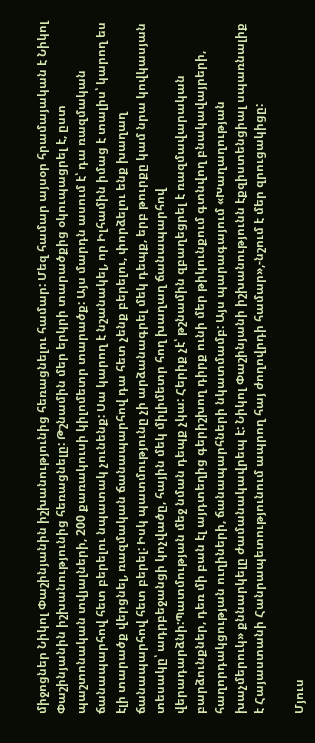միջոցներ Նիկոլ Փաշինյանին իշխանությունից հեռացնելու համար: Մեզ համար այսօր հրամայական է Նիկոլ Փաշինյանին իշխանությունից հեռացնելը: Թշնամին մեր երկրի տարածքից օկուպացրել է, ըստ պաշտոնական տվյալների, 200 քառակուսի կիլոմետր տարածք: Այս մարդն ասում է՝ դա ռազմական ճանապարհով հետ բերելու նպատակ չունենք: Սա կարող է նշանակել, որ Իլհամին իմաց է տալիս՝ կարող ես էլի տարածք վերցնել, ռազմական ճանապարհով դա հետ չենք բերելու, փորձելու ենք խաղաղ ճանապարհով հետ բերել: Իսկ պատմությունը չի արձանագրել մեկ դեպք, երբ թուրքը կամ նրա կովկասյան տեսակը՝ ադրբեջանցի կոչվածը, հային մեկ միլիմետր հող խաղաղ ճանապարհով վերադարձնի:Պատմության մեջ նման դեպք չկա: Հերիք չէ՝ թշնամին զբաղեցրել է ռազմավարական բարձունքներ, դեռ մի բան էլ այդտեղից գերիշխող դիրք ունի մեր թիկունքում գտնվող բնակավայրերի, հաղորդակցության ուղիների, ճանապարհների նկատմամբ: Այս պարագայում «Խաղաղության խաչմերուկ» քննարկելը ժամանակավրեպ է: Նիկոլ Փաշինյանի իշխանությունն էքզիստենցիալ սպառնալիք է Հայաստանի Հանրապետությունում ապրող հայ ժողովրդի համար»,-նշում է մեր զրուցակիցը:

Մյուս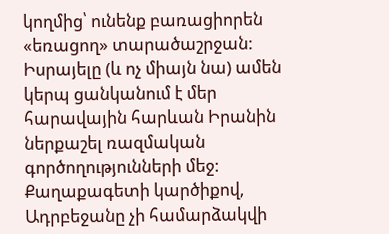կողմից՝ ունենք բառացիորեն «եռացող» տարածաշրջան: Իսրայելը (և ոչ միայն նա) ամեն կերպ ցանկանում է մեր հարավային հարևան Իրանին ներքաշել ռազմական գործողությունների մեջ: Քաղաքագետի կարծիքով, Ադրբեջանը չի համարձակվի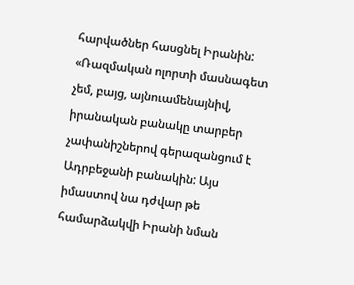հարվածներ հասցնել Իրանին: «Ռազմական ոլորտի մասնագետ չեմ, բայց, այնուամենայնիվ, իրանական բանակը տարբեր չափանիշներով գերազանցում է Ադրբեջանի բանակին: Այս իմաստով նա դժվար թե համարձակվի Իրանի նման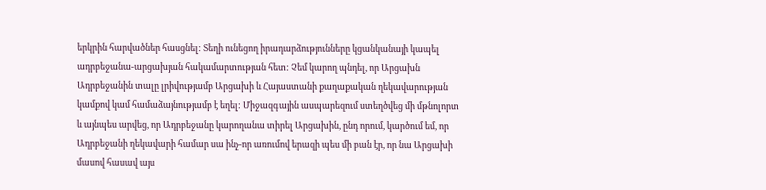երկրին հարվածներ հասցնել: Տեղի ունեցող իրադարձությունները կցանկանայի կապել ադրբեջանա-արցախյան հակամարտության հետ: Չեմ կարող պնդել, որ Արցախն Ադրբեջանին տալը լրիվությամբ Արցախի և Հայաստանի քաղաքական ղեկավարության կամքով կամ համաձայնությամբ է եղել: Միջազգային ասպարեզում ստեղծվեց մի մթնոլորտ և այնպես արվեց, որ Ադրբեջանը կարողանա տիրել Արցախին, ընդ որում, կարծում եմ, որ Ադրբեջանի ղեկավարի համար սա ինչ-որ առումով երազի պես մի բան էր, որ նա Արցախի մասով հասավ այս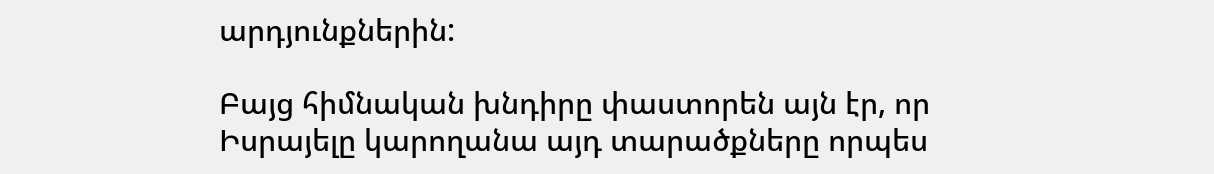արդյունքներին:

Բայց հիմնական խնդիրը փաստորեն այն էր, որ Իսրայելը կարողանա այդ տարածքները որպես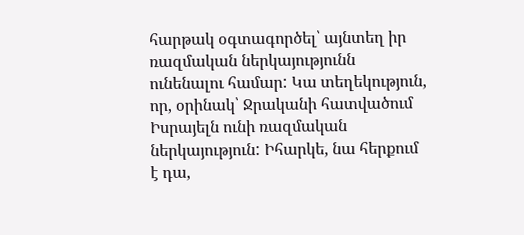հարթակ օգտագործել՝ այնտեղ իր ռազմական ներկայությունն ունենալու համար: Կա տեղեկություն, որ, օրինակ՝ Ջրականի հատվածում Իսրայելն ունի ռազմական ներկայություն: Իհարկե, նա հերքում է դա,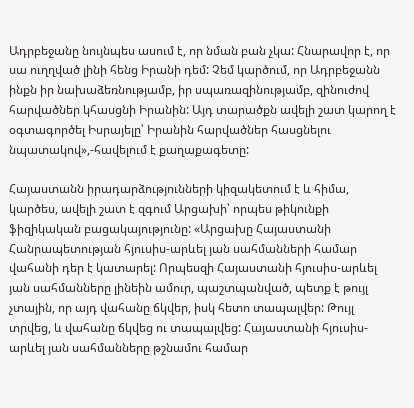Ադրբեջանը նույնպես ասում է, որ նման բան չկա: Հնարավոր է, որ սա ուղղված լինի հենց Իրանի դեմ: Չեմ կարծում, որ Ադրբեջանն ինքն իր նախաձեռնությամբ, իր սպառազինությամբ, զինուժով հարվածներ կհասցնի Իրանին: Այդ տարածքն ավելի շատ կարող է օգտագործել Իսրայելը՝ Իրանին հարվածներ հասցնելու նպատակով»,-հավելում է քաղաքագետը:

Հայաստանն իրադարձությունների կիզակետում է և հիմա, կարծես, ավելի շատ է զգում Արցախի՝ որպես թիկունքի ֆիզիկական բացակայությունը: «Արցախը Հայաստանի Հանրապետության հյուսիս-արևել յան սահմանների համար վահանի դեր է կատարել: Որպեսզի Հայաստանի հյուսիս-արևել յան սահմանները լինեին ամուր, պաշտպանված, պետք է թույլ չտային, որ այդ վահանը ճկվեր, իսկ հետո տապալվեր: Թույլ տրվեց, և վահանը ճկվեց ու տապալվեց: Հայաստանի հյուսիս-արևել յան սահմանները թշնամու համար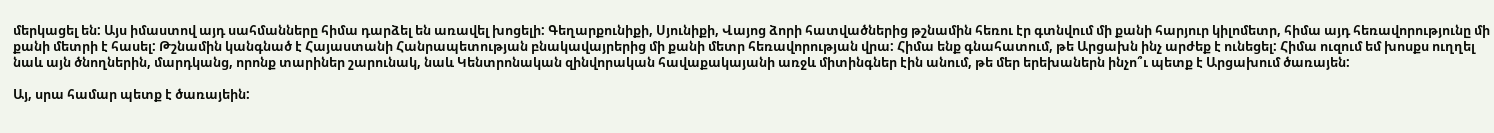մերկացել են: Այս իմաստով այդ սահմանները հիմա դարձել են առավել խոցելի: Գեղարքունիքի, Սյունիքի, Վայոց ձորի հատվածներից թշնամին հեռու էր գտնվում մի քանի հարյուր կիլոմետր, հիմա այդ հեռավորությունը մի քանի մետրի է հասել: Թշնամին կանգնած է Հայաստանի Հանրապետության բնակավայրերից մի քանի մետր հեռավորության վրա: Հիմա ենք գնահատում, թե Արցախն ինչ արժեք է ունեցել: Հիմա ուզում եմ խոսքս ուղղել նաև այն ծնողներին, մարդկանց, որոնք տարիներ շարունակ, նաև Կենտրոնական զինվորական հավաքակայանի առջև միտինգներ էին անում, թե մեր երեխաներն ինչո՞ւ պետք է Արցախում ծառայեն:

Այ, սրա համար պետք է ծառայեին: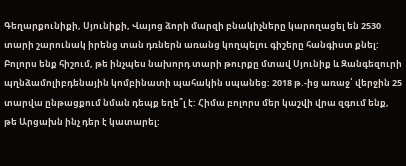Գեղարքունիքի, Սյունիքի, Վայոց ձորի մարզի բնակիչները կարողացել են 2530 տարի շարունակ իրենց տան դռներն առանց կողպելու գիշերը հանգիստ քնել: Բոլորս ենք հիշում, թե ինչպես նախորդ տարի թուրքը մտավ Սյունիք և Զանգեզուրի պղնձամոլիբդենային կոմբինատի պահակին սպանեց: 2018 թ.-ից առաջ՝ վերջին 25 տարվա ընթացքում նման դեպք եղե՞լ է: Հիմա բոլորս մեր կաշվի վրա զգում ենք, թե Արցախն ինչ դեր է կատարել: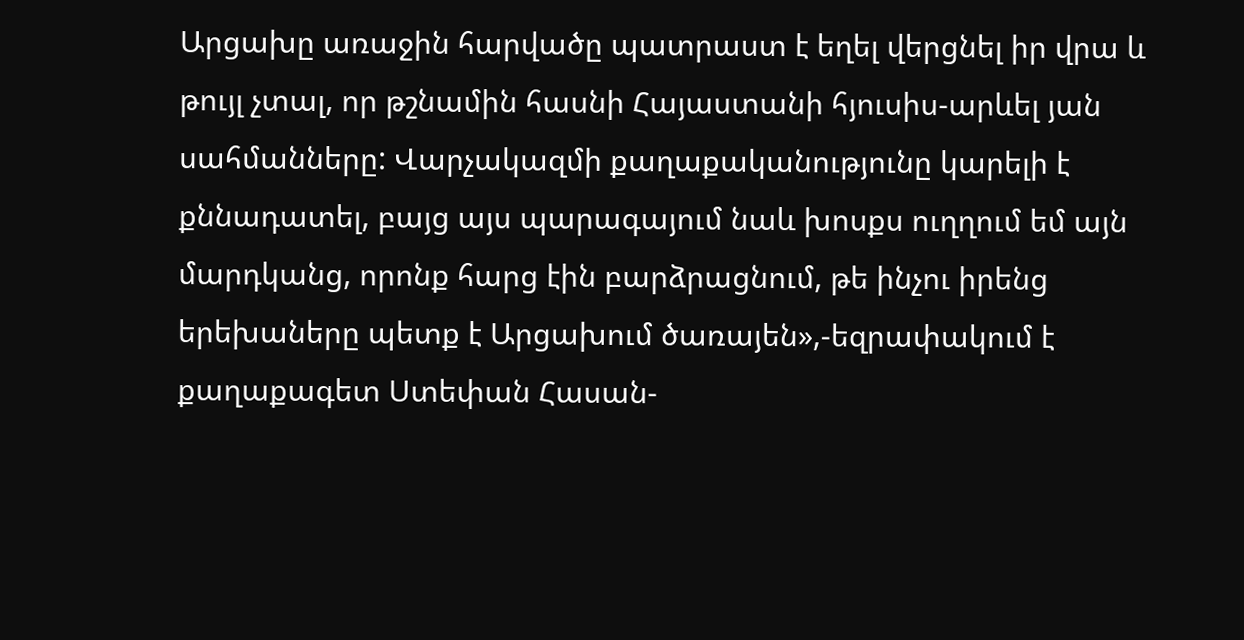Արցախը առաջին հարվածը պատրաստ է եղել վերցնել իր վրա և թույլ չտալ, որ թշնամին հասնի Հայաստանի հյուսիս-արևել յան սահմանները: Վարչակազմի քաղաքականությունը կարելի է քննադատել, բայց այս պարագայում նաև խոսքս ուղղում եմ այն մարդկանց, որոնք հարց էին բարձրացնում, թե ինչու իրենց երեխաները պետք է Արցախում ծառայեն»,-եզրափակում է քաղաքագետ Ստեփան Հասան-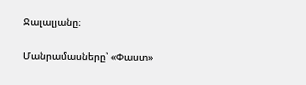Ջալալյանը։

Մանրամասները՝ «Փաստ»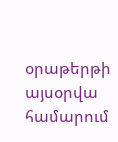օրաթերթի այսօրվա համարում